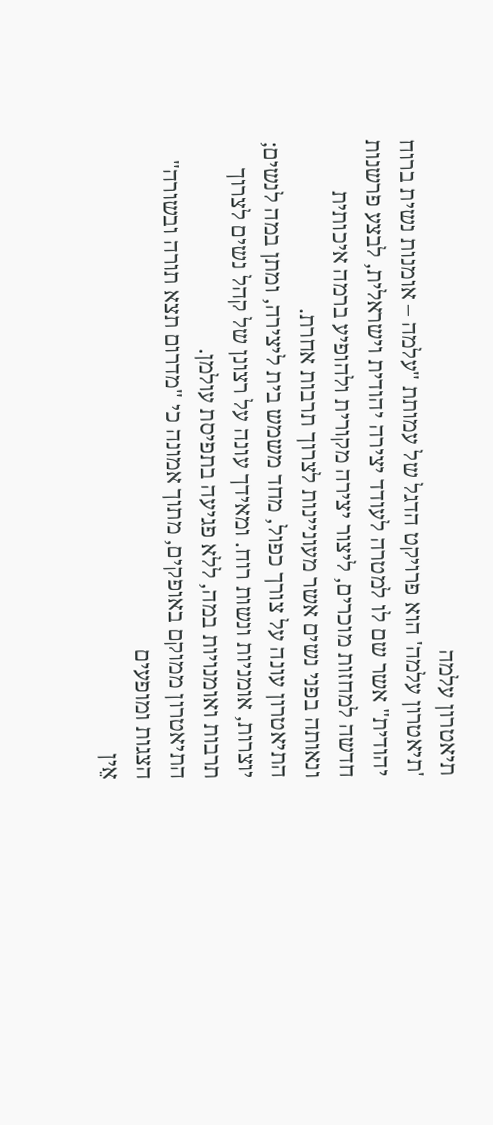תיאטרון עלמה
'תיאטרון עלמה' הוא פרויקט הדגל של עמותת "עלמה – אומנות נשית ברוח יהודית" אשר שם לו למטרה לעודד יצירה יהודית וישראלית, לבצע פרשנות חדשה למחזות מוכרים, ליצור יצירה מקורית ולהופיע ברמה איכותית ונאותה בפני נשים אשר מעוניינות לצרוך תרבות אחרת.
התיאטרון עונה על צורך כפול, מחד משמש בית ליצירה, ומתן במה לנשים; יוצרות, אומניות ונשות רוח. ומאידך עונה על רצונן של קהל נשים לצרוך תרבות ואומנויות במה, ללא פגיעה בתפיסת עולמן.
התיאטרון ממוקם באופקים, מתוך אמונה כי "מדרום תצא תורה ובשורה"
הצגות ומופעים
אֵין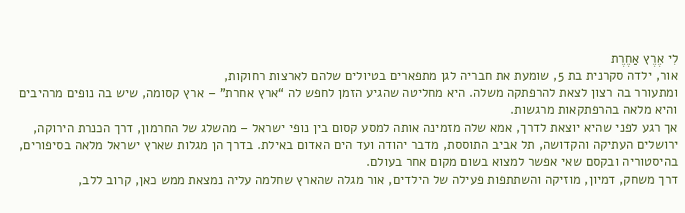לִי אֶרֶץ אַחֶרֶת
אור, ילדה סקרנית בת 5, שומעת את חבריה לגן מתפארים בטיולים שלהם לארצות רחוקות,
ומתעורר בה רצון לצאת להרפתקה משלה. היא מחליטה שהגיע הזמן לחפש לה “ארץ אחרת” – ארץ קסומה, שיש בה נופים מרהיבים והיא מלאה בהרפתקאות מרגשות.
אך רגע לפני שהיא יוצאת לדרך, אמא שלה מזמינה אותה למסע קסום בין נופי ישראל – מהשלג של החרמון, דרך הכנרת הירוקה, ירושלים העתיקה והקדושה, תל אביב התוססת, מדבר יהודה ועד הים האדום באילת. בדרך הן מגלות שארץ ישראל מלאה בסיפורים, בהיסטוריה ובקסם שאי אפשר למצוא בשום מקום אחר בעולם.
דרך משחק, דמיון, מוזיקה והשתתפות פעילה של הילדים, אור מגלה שהארץ שחלמה עליה נמצאת ממש כאן, קרוב ללב,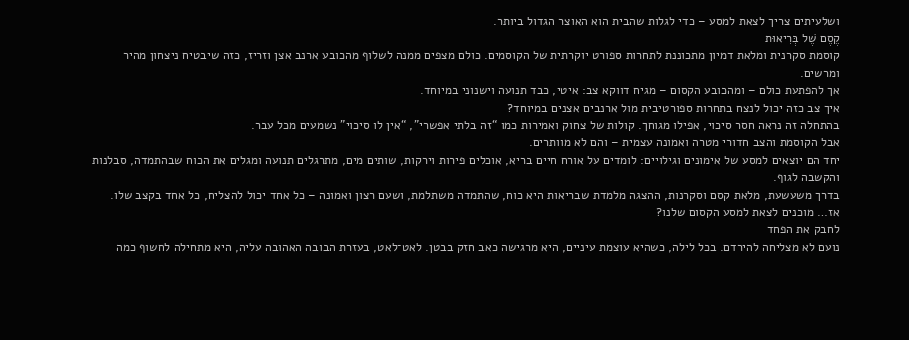ושלעיתים צריך לצאת למסע – כדי לגלות שהבית הוא האוצר הגדול ביותר.
קֶסֶם שֶׁל בְּרִיאוּת
קוסמת סקרנית ומלאת דמיון מתכוננת לתחרות ספורט יוקרתית של הקוסמים. כולם מצפים ממנה לשלוף מהכובע ארנב אצן וזריז, כזה שיבטיח ניצחון מהיר ומרשים.
אך להפתעת כולם – ומהכובע הקסום – מגיח דווקא צב: איטי, כבד תנועה וישנוני במיוחד.
איך צב כזה יכול לנצח בתחרות ספורטיבית מול ארנבים אצנים במיוחד?
בהתחלה זה נראה חסר סיכוי, אפילו מגוחך. קולות של צחוק ואמירות כמו “זה בלתי אפשרי”, “אין לו סיכוי” נשמעים מכל עבר.
אבל הקוסמת והצב חדורי מטרה ואמונה עצמית – והם לא מוותרים.
יחד הם יוצאים למסע של אימונים וגילויים: לומדים על אורח חיים בריא, אוכלים פירות וירקות, שותים מים, מתרגלים תנועה ומגלים את הכוח שבהתמדה, סבלנות והקשבה לגוף.
בדרך משעשעת, מלאת קסם וסקרנות, ההצגה מלמדת שבריאות היא כוח, שהתמדה משתלמת, ושעם רצון ואמונה – כל אחד יכול להצליח, כל אחד בקצב שלו.
אז… מוכנים לצאת למסע הקסום שלנו?
לחבק את הפחד
נועם לא מצליחה להירדם. בכל לילה, כשהיא עוצמת עיניים, היא מרגישה כאב חזק בבטן. לאט־לאט, בעזרת הבובה האהובה עליה, היא מתחילה לחשוף כמה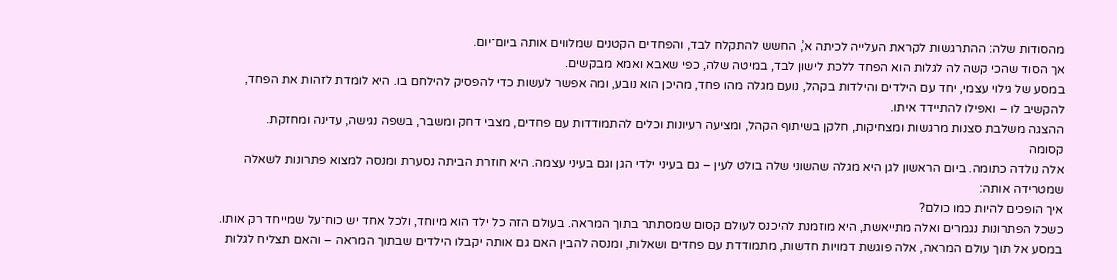מהסודות שלה: ההתרגשות לקראת העלייה לכיתה א’, החשש להתקלח לבד, והפחדים הקטנים שמלווים אותה ביום־יום.
אך הסוד שהכי קשה לה לגלות הוא הפחד ללכת לישון לבד, במיטה שלה, כפי שאבא ואמא מבקשים.
במסע של גילוי עצמי, יחד עם הילדים והילדות בקהל, נועם מגלה מהו פחד, מהיכן הוא נובע, ומה אפשר לעשות כדי להפסיק להילחם בו. היא לומדת לזהות את הפחד, להקשיב לו – ואפילו להתיידד איתו.
ההצגה משלבת סצנות מרגשות ומצחיקות, חלקן בשיתוף הקהל, ומציעה רעיונות וכלים להתמודדות עם פחדים, מצבי דחק ומשבר, בשפה נגישה, עדינה ומחזקת.
קסומה
אלה נולדה כתומה. ביום הראשון לגן היא מגלה שהשוני שלה בולט לעין – גם בעיני ילדי הגן וגם בעיני עצמה. היא חוזרת הביתה נסערת ומנסה למצוא פתרונות לשאלה שמטרידה אותה:
איך הופכים להיות כמו כולם?
כשכל הפתרונות נגמרים ואלה מתייאשת, היא מוזמנת להיכנס לעולם קסום שמסתתר בתוך המראה. בעולם הזה כל ילד הוא מיוחד, ולכל אחד יש כוח־על שמייחד רק אותו.
במסע אל תוך עולם המראה, אלה פוגשת דמויות חדשות, מתמודדת עם פחדים ושאלות, ומנסה להבין האם גם אותה יקבלו הילדים שבתוך המראה – והאם תצליח לגלות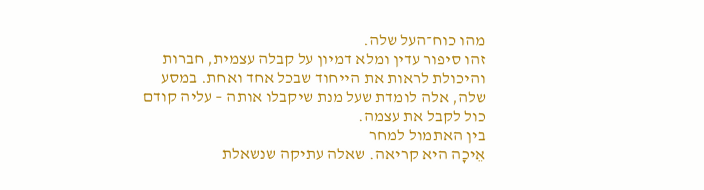מהו כוח־העל שלה.
זהו סיפור עדין ומלא דמיון על קבלה עצמית, חברות והיכולת לראות את הייחוד שבכל אחד ואחת. במסע שלה, אלה לומדת שעל מנת שיקבלו אותה – עליה קודם כול לקבל את עצמה.
בין האתמול למחר
אֵיכָה היא קריאה. שאלה עתיקה שנשאלת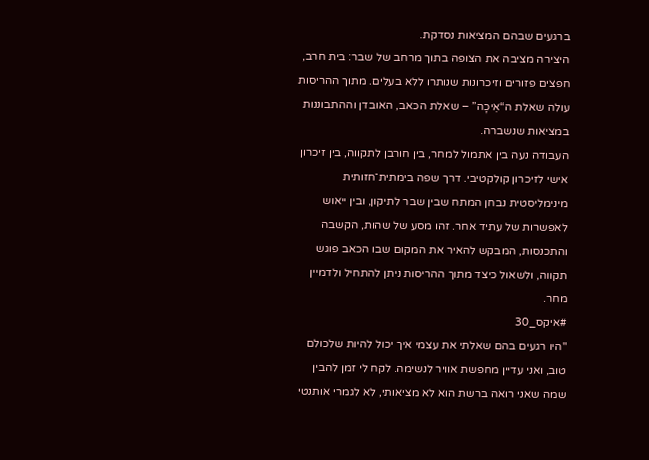ברגעים שבהם המציאות נסדקת.
היצירה מציבה את הצופה בתוך מרחב של שבר: בית חרב, חפצים פזורים וזיכרונות שנותרו ללא בעלים. מתוך ההריסות עולה שאלת ה“אֵיכָה” – שאלת הכאב, האובדן וההתבוננות במציאות שנשברה.
העבודה נעה בין אתמול למחר, בין חורבן לתקווה, בין זיכרון אישי לזיכרון קולקטיבי. דרך שפה בימתית־חזותית מינימליסטית נבחן המתח שבין שבר לתיקון, ובין ייאוש לאפשרות של עתיד אחר. זהו מסע של שהות, הקשבה והתכנסות, המבקש להאיר את המקום שבו הכאב פוגש תקווה, ולשאול כיצד מתוך ההריסות ניתן להתחיל ולדמיין מחר.
#איקס_30
"היו רגעים בהם שאלתי את עצמי איך יכול להיות שלכולם טוב, ואני עדיין מחפשת אוויר לנשימה. לקח לי זמן להבין שמה שאני רואה ברשת הוא לא מציאותי, לא לגמרי אותנטי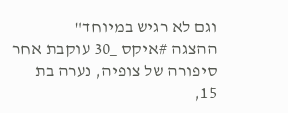וגם לא רגיש במיוחד"
ההצגה #איקס _30 עוקבת אחר סיפורה של צופיה, נערה בת 15,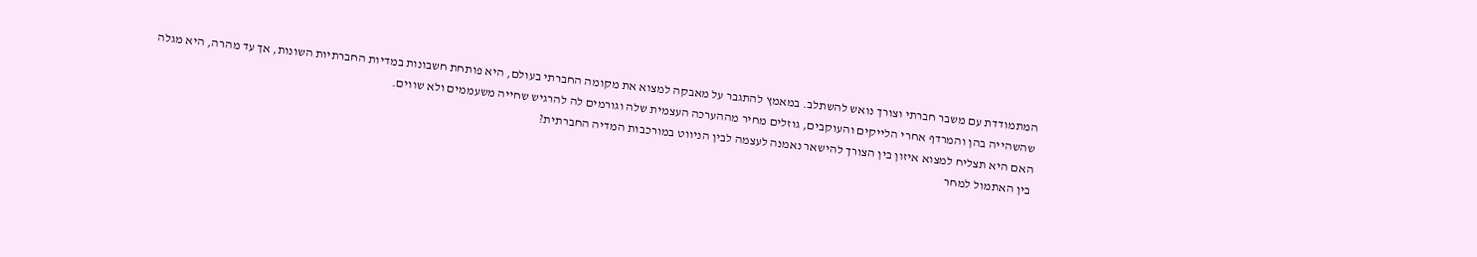המתמודדת עם משבר חברתי וצורך נואש להשתלב. במאמץ להתגבר על מאבקה למצוא את מקומה החברתי בעולם, היא פותחת חשבונות במדיות החברתיות השונות, אך עד מהרה, היא מגלה שהשהייה בהן והמרדף אחרי הלייקים והעוקבים, גוזלים מחיר מההערכה העצמית שלה וגורמים לה להרגיש שחייה משעממים ולא שווים.
האם היא תצליח למצוא איזון בין הצורך להישאר נאמנה לעצמה לבין הניווט במורכבות המדיה החברתית?
בין האתמול למחר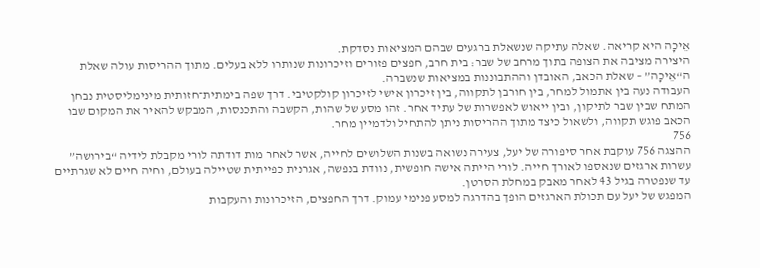אֵיכָה היא קריאה. שאלה עתיקה שנשאלת ברגעים שבהם המציאות נסדקת.
היצירה מציבה את הצופה בתוך מרחב של שבר: בית חרב, חפצים פזורים וזיכרונות שנותרו ללא בעלים. מתוך ההריסות עולה שאלת ה“אֵיכָה” – שאלת הכאב, האובדן וההתבוננות במציאות שנשברה.
העבודה נעה בין אתמול למחר, בין חורבן לתקווה, בין זיכרון אישי לזיכרון קולקטיבי. דרך שפה בימתית־חזותית מינימליסטית נבחן המתח שבין שבר לתיקון, ובין ייאוש לאפשרות של עתיד אחר. זהו מסע של שהות, הקשבה והתכנסות, המבקש להאיר את המקום שבו הכאב פוגש תקווה, ולשאול כיצד מתוך ההריסות ניתן להתחיל ולדמיין מחר.
756
ההצגה 756 עוקבת אחר סיפורה של יעל, צעירה נשואה בשנות השלושים לחייה, אשר לאחר מות דודתה לורי מקבלת לידיה “בירושה” עשרות ארגזים שנאספו לאורך חייה. לורי הייתה אישה חופשית, נוודת בנפשה, אגרנית כפייתית שטיילה בעולם, וחיה חיים לא שגרתיים עד שנפטרה בגיל 43 לאחר מאבק במחלת הסרטן.
המפגש של יעל עם תכולת הארגזים הופך בהדרגה למסע פנימי עמוק. דרך החפצים, הזיכרונות והעקבות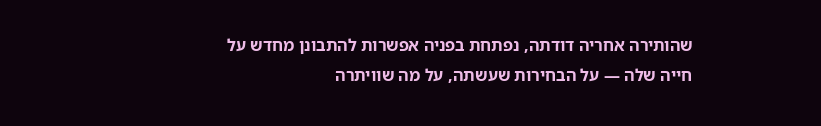שהותירה אחריה דודתה, נפתחת בפניה אפשרות להתבונן מחדש על חייה שלה — על הבחירות שעשתה, על מה שוויתרה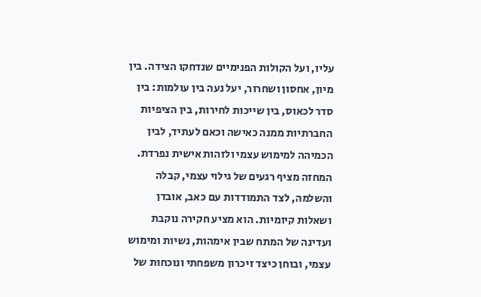עליו, ועל הקולות הפנימיים שנדחקו הצידה. בין מיון, אחסון ושחרור, יעל נעה בין עולמות: בין סדר לכאוס, בין שייכות לחירות, בין הציפיות החברתיות ממנה כאישה וכאם לעתיד, לבין הכמיהה למימוש עצמי ולזהות אישית נפרדת.
המחזה מציף רגעים של גילוי עצמי, קבלה והשלמה, לצד התמודדות עם כאב, אובדן ושאלות קיומיות. הוא מציע חקירה נוקבת ועדינה של המתח שבין אימהות, נשיות ומימוש עצמי, ובוחן כיצד זיכרון משפחתי ונוכחות של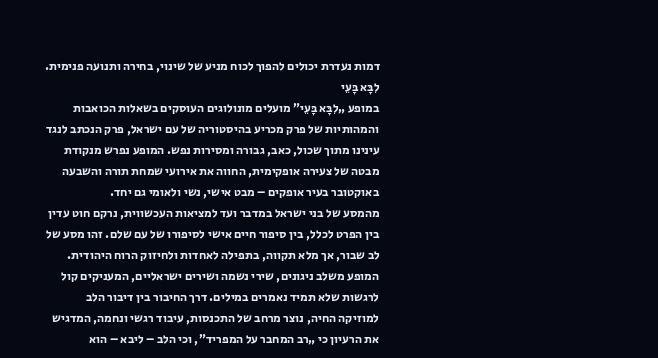דמות נעדרת יכולים להפוך לכוח מניע של שינוי, בחירה ותנועה פנימית.
לִבָּא בָּעֵי
במופע „לִבָּא בָּעֵי” מועלים מונולוגים העוסקים בשאלות הכואבות והמהותיות של פרק מכריע בהיסטוריה של עם ישראל, פרק הנכתב לנגד עינינו מתוך שכול, כאב, גבורה ומסירות נפש. המופע נפרש מנקודת מבטה של צעירה אופקימית, החווה את אירועי שמחת תורה והשבעה באוקטובר בעיר אופקים – מבט אישי, נשי ולאומי גם יחד.
מהמסע של בני ישראל במדבר ועד למציאות העכשווית, נרקם חוט עדין בין הפרט לכלל, בין סיפור חיים אישי לסיפורו של עם שלם. זהו מסע של לב שבור, אך מלא תקווה, בתפילה לאחדות ולחיזוק הרוח היהודית.
המופע משלב ניגונים, שירי נשמה ושירים ישראליים, המעניקים קול לרגשות שלא תמיד נאמרים במילים. דרך החיבור בין דיבור הלב למוזיקה החיה, נוצר מרחב של התכנסות, עיבוד רגשי ונחמה, המדגיש את הרעיון כי „רב המחבר על המפריד”, וכי הלב – ליבא – הוא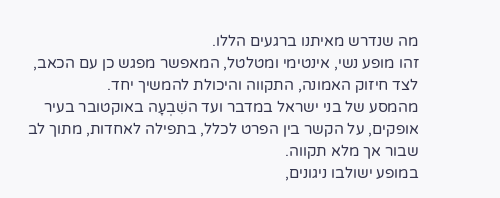מה שנדרש מאיתנו ברגעים הללו.
זהו מופע נשי, אינטימי ומטלטל, המאפשר מפגש כן עם הכאב, לצד חיזוק האמונה, התקווה והיכולת להמשיך יחד.
מהמסע של בני ישראל במדבר ועד השִׁבְעָה באוקטובר בעיר אופקים, על הקשר בין הפרט לכלל, בתפילה לאחדות, מתוך לב שבור אך מלא תקווה.
במופע ישולבו ניגונים,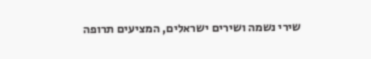שירי נשמה ושירים ישראלים, המציעים תרופה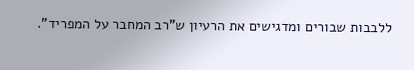ללבבות שבורים ומדגישים את הרעיון ש"רב המחבר על המפריד".